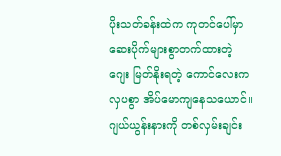ပိုးသတ်ခန်းထဲက ကုတင်ပေါ်မှာ ဆေးပိုက်များစွာတက်ထားတဲ့ ဂျေး မြတ်နိုးရတဲ့ ကောင်လေးက လှပစွာ အိပ်မောကျနေသယောင်။
ဂျယ်ယွန်းနားကို တစ်လှမ်းချင်း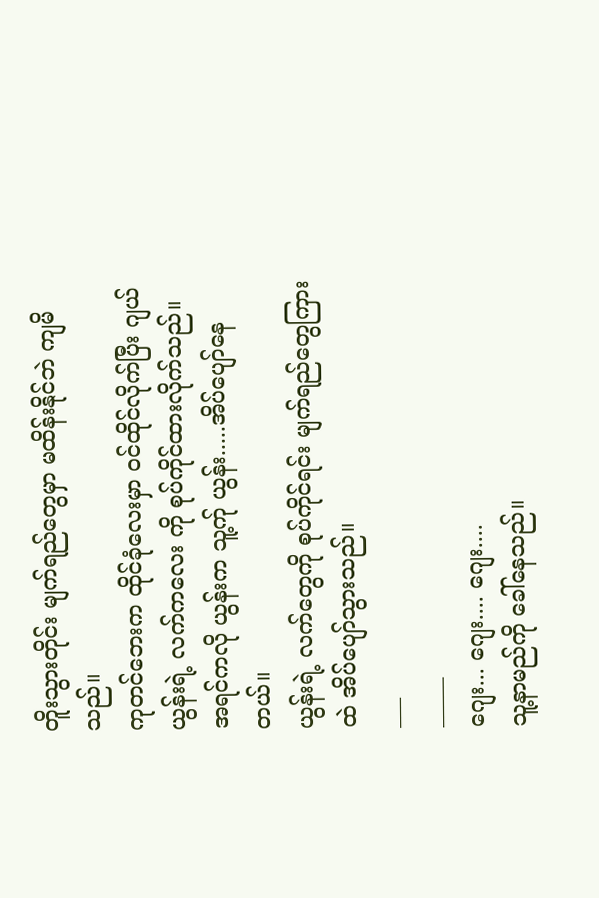တိူးသွားတိုင်း မျက်ရည်တွေမှာ မထိန်းနိုင်ဘဲ ကျမိသည်။
ကုတင်ဘေးက ထိုင်ခုံလေးမှာ ဝင်ထိုင်လိုက်ပြီး ဂျယ်ယွန်းရဲ့ လက်ကလေး ကို စုပ်ကိုင်ထားလိုက်သည်။
အရင်ကလို ယွန်းက သူ့က်ု ယွန်း.....အိပ်ပျော်နေတယ်။
ယွန်းရဲ့ လက်တွေကို စုပ်ကိုင်ရင်း မျက်ရည်တွေကြားထဲ အိပ်ပျော်သွားသည်။
___
_____
ဂျေး... ဂျေး.... ဂျေး....
သူ့နာမည်ကို ခေါ်နေသည်။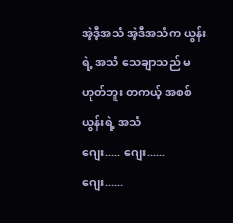အဲ့ဒီ့အသံ အဲ့ဒီအသံက ယွန်းရဲ့ အသံ သေချာသည် မဟုတ်ဘူး တကယ့် အစစ် ယွန်းရဲ့ အသံ
ဂျေး..... ဂျေး...... ဂျေး......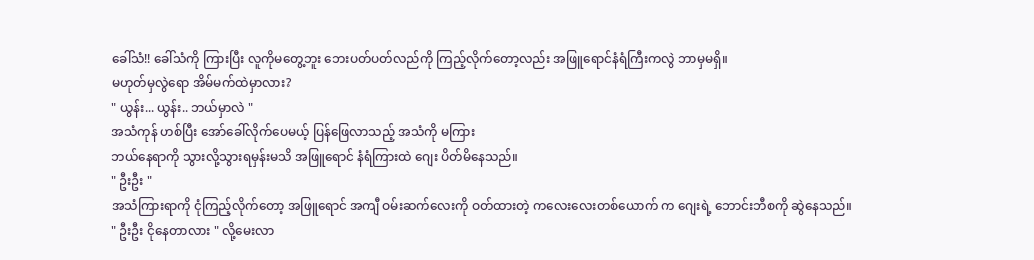ခေါ်သံ!! ခေါ်သံကို ကြားပြီး လူကိုမတွေ့ဘူး ဘေးပတ်ပတ်လည်ကို ကြည့်လိုက်တော့လည်း အဖြူရောင်နံရံကြီးကလွဲ ဘာမှမရှိ။
မဟုတ်မှလွဲရော အိမ်မက်ထဲမှာလား?
" ယွန်း... ယွန်း.. ဘယ်မှာလဲ "
အသံကုန် ဟစ်ပြီး အော်ခေါ်လိုက်ပေမယ့် ပြန်ဖြေလာသည့် အသံကို မကြား
ဘယ်နေရာကို သွားလို့သွားရမှန်းမသိ အဖြူရောင် နံရံကြားထဲ ဂျေး ပိတ်မိနေသည်။
" ဦးဦး "
အသံကြားရာကို ငုံကြည့်လိုက်တော့ အဖြူရောင် အကျီ ဝမ်းဆက်လေးကို ဝတ်ထားတဲ့ ကလေးလေးတစ်ယောက် က ဂျေးရဲ့ ဘောင်းဘီစကို ဆွဲနေသည်။
" ဦးဦး ငိုနေတာလား " လို့မေးလာ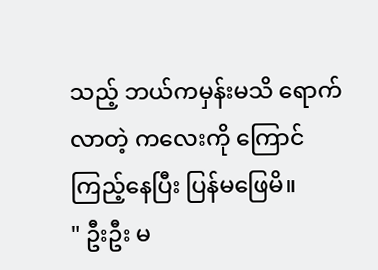သည့် ဘယ်ကမှန်းမသိ ရောက်လာတဲ့ ကလေးကို ကြောင်ကြည့်နေပြီး ပြန်မဖြေမိ။
" ဦးဦး မ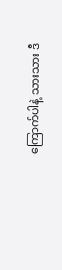ကြောက်ပါနဲ့ သားသား ဒီ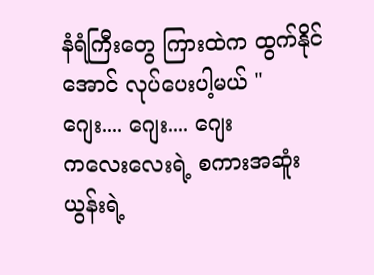နံရံကြီးတွေ ကြားထဲက ထွက်နိုင်အောင် လုပ်ပေးပါ့မယ် "
ဂျေး.... ဂျေး.... ဂျေး
ကလေးလေးရဲ့ စကားအဆူံး ယွန်းရဲ့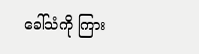ခေါ်သံကို ကြား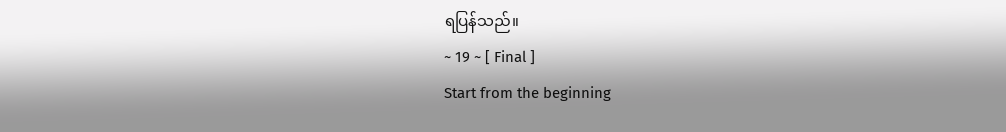ရပြန်သည်။
~ 19 ~ [ Final ]
Start from the beginning